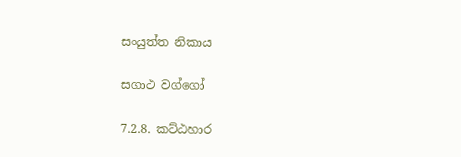සංයුත්ත නිකාය

සගාථ වග්ගෝ

7.2.8. කට්ඨහාර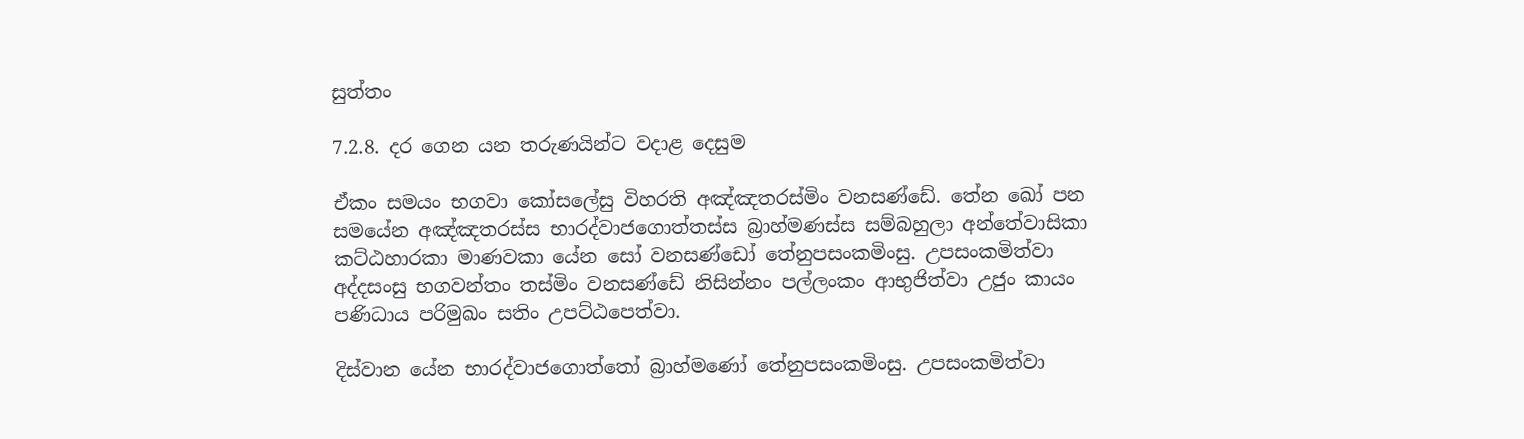සුත්තං

7.2.8. දර ගෙන යන තරුණයින්ට වදාළ දෙසුම

ඒකං සමයං භගවා කෝසලේසු විහරති අඤ්‌ඤතරස්‌මිං වනසණ්ඩේ. තේන ඛෝ පන සමයේන අඤ්‌ඤතරස්‌ස භාරද්‌වාජගොත්‌තස්‌ස බ්‍රාහ්‌මණස්‌ස සම්‌බහුලා අන්‌තේවාසිකා කට්‌ඨහාරකා මාණවකා යේන සෝ වනසණ්ඩෝ තේනුපසංකමිංසු. උපසංකමිත්‌වා අද්‌දසංසු භගවන්‌තං තස්‌මිං වනසණ්ඩේ නිසින්‌නං පල්‌ලංකං ආභුජිත්‌වා උජුං කායං පණිධාය පරිමුඛං සතිං උපට්‌ඨපෙත්‌වා.

දිස්‌වාන යේන භාරද්‌වාජගොත්‌තෝ බ්‍රාහ්මණෝ තේනුපසංකමිංසු. උපසංකමිත්‌වා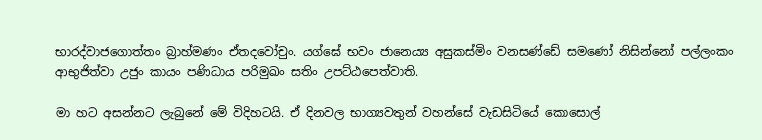භාරද්‌වාජගොත්‌තං බ්‍රාහ්‌මණං ඒතදවෝචුං. යග්‌ඝේ භවං ජානෙය්‍ය අසුකස්‌මිං වනසණ්ඩේ සමණෝ නිසින්නෝ පල්‌ලංකං ආභුජිත්‌වා උජුං කායං පණිධාය පරිමුඛං සතිං උපට්‌ඨපෙත්‌වාති.

මා හට අසන්නට ලැබුනේ මේ විදිහටයි. ඒ දිනවල භාග්‍යවතුන් වහන්සේ වැඩසිටියේ කොසොල්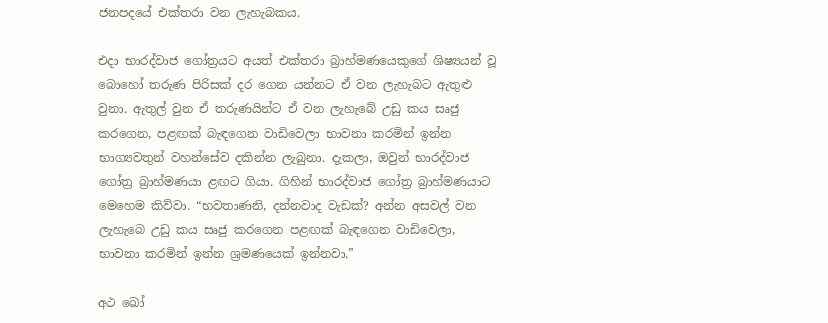ජනපදයේ එක්තරා වන ලැහැබකය.

එදා භාරද්වාජ ගෝත්‍රයට අයත් එක්තරා බ්‍රාහ්මණයෙකුගේ ශිෂ්‍යයන් වූ බොහෝ තරුණ පිරිසක් දර ගෙන යන්නට ඒ වන ලැහැබට ඇතුළු වුනා. ඇතුල් වුන ඒ තරුණයින්ට ඒ වන ලැහැබේ උඩු කය සෘජු කරගෙන, පළඟක් බැඳගෙන වාඩිවෙලා භාවනා කරමින් ඉන්න භාග්‍යවතුන් වහන්සේව දකින්න ලැබුනා. දැකලා, ඔවුන් භාරද්වාජ ගෝත්‍ර බ්‍රාහ්මණයා ළඟට ගියා. ගිහින් භාරද්වාජ ගෝත්‍ර බ්‍රාහ්මණයාට මෙහෙම කිව්වා. “භවතාණනි, දන්නවාද වැඩක්? අන්න අසවල් වන ලැහැබෙ උඩු කය සෘජු කරගෙන පළඟක් බැඳගෙන වාඩිවෙලා, භාවනා කරමින් ඉන්න ශ්‍රමණයෙක් ඉන්නවා.”

අථ ඛෝ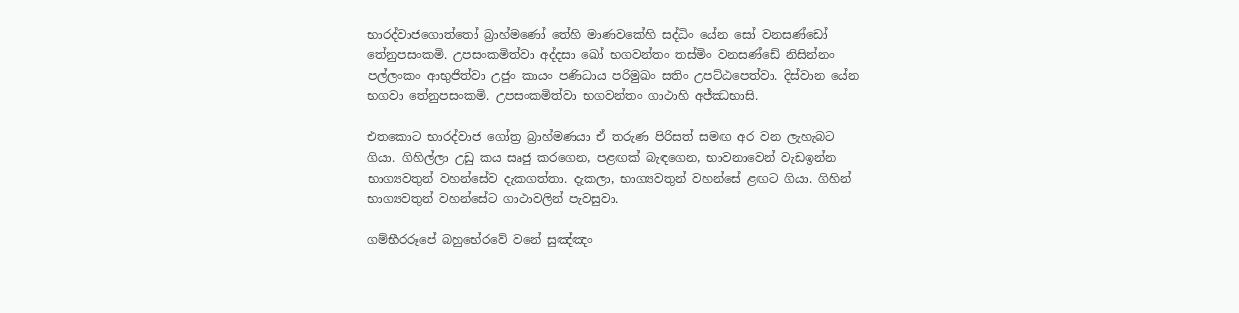භාරද්‌වාජගොත්‌තෝ බ්‍රාහ්මණෝ තේහි මාණවකේහි සද්‌ධිං යේන සෝ වනසණ්ඩෝ තේනුපසංකමි. උපසංකමිත්වා අද්‌දසා ඛෝ භගවන්‌තං තස්‌මිං වනසණ්ඩේ නිසින්‌නං පල්‌ලංකං ආභුජිත්‌වා උජුං කායං පණිධාය පරිමුඛං සතිං උපට්‌ඨපෙත්‌වා. දිස්‌වාන යේන භගවා තේනුපසංකමි. උපසංකමිත්‌වා භගවන්‌තං ගාථාහි අජ්‌ඣභාසි.

එතකොට භාරද්වාජ ගෝත්‍ර බ්‍රාහ්මණයා ඒ තරුණ පිරිසත් සමඟ අර වන ලැහැබට ගියා. ගිහිල්ලා උඩු කය සෘජු කරගෙන, පළඟක් බැඳගෙන, භාවනාවෙන් වැඩඉන්න භාග්‍යවතුන් වහන්සේව දැකගත්තා. දැකලා, භාග්‍යවතුන් වහන්සේ ළඟට ගියා. ගිහින් භාග්‍යවතුන් වහන්සේට ගාථාවලින් පැවසුවා.

ගම්‌භීරරූපේ බහුභේරවේ වනේ සුඤ්‌ඤං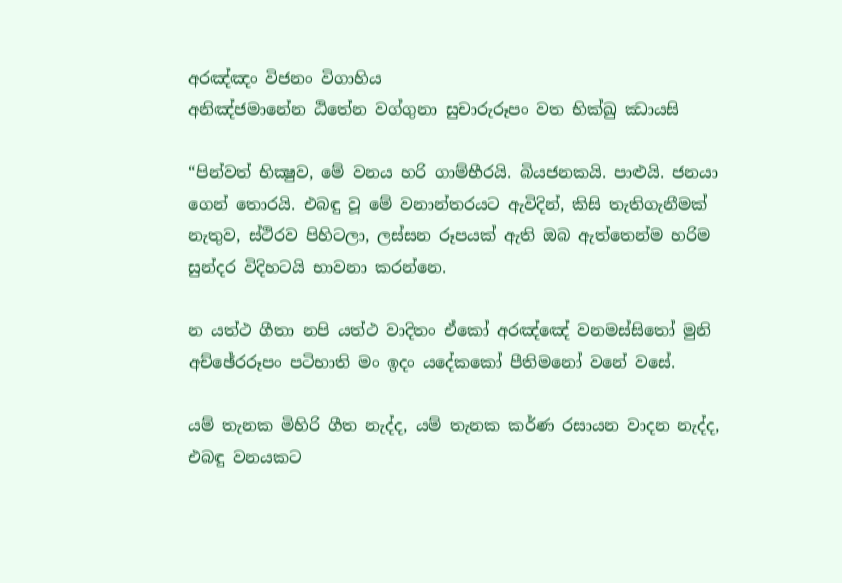අරඤ්‌ඤං විජනං විගාහිය
අනිඤ්‌ජමානේන ඨිතේන වග්‌ගුනා සුචාරුරූපං වත භික්‌ඛු ඣායසි

“පින්වත් භික්‍ෂුව, මේ වනය හරි ගාම්භීරයි. බියජනකයි. පාළුයි. ජනයා ගෙන් තොරයි. එබඳු වූ මේ වනාන්තරයට ඇවිදින්, කිසි තැතිගැනීමක් නැතුව, ස්ථිරව පිහිටලා, ලස්සන රූපයක් ඇති ඔබ ඇත්තෙන්ම හරිම සුන්දර විදිහටයි භාවනා කරන්නෙ.

න යත්‌ථ ගීතා නපි යත්‌ථ වාදිතං ඒකෝ අරඤ්‌ඤේ වනමස්‌සිතෝ මුනි
අච්‌ඡේරරූපං පටිභාති මං ඉදං යදේකකෝ පීතිමනෝ වනේ වසේ.

යම් තැනක මිහිරි ගීත නැද්ද, යම් තැනක කර්ණ රසායන වාදන නැද්ද, එබඳු වනයකට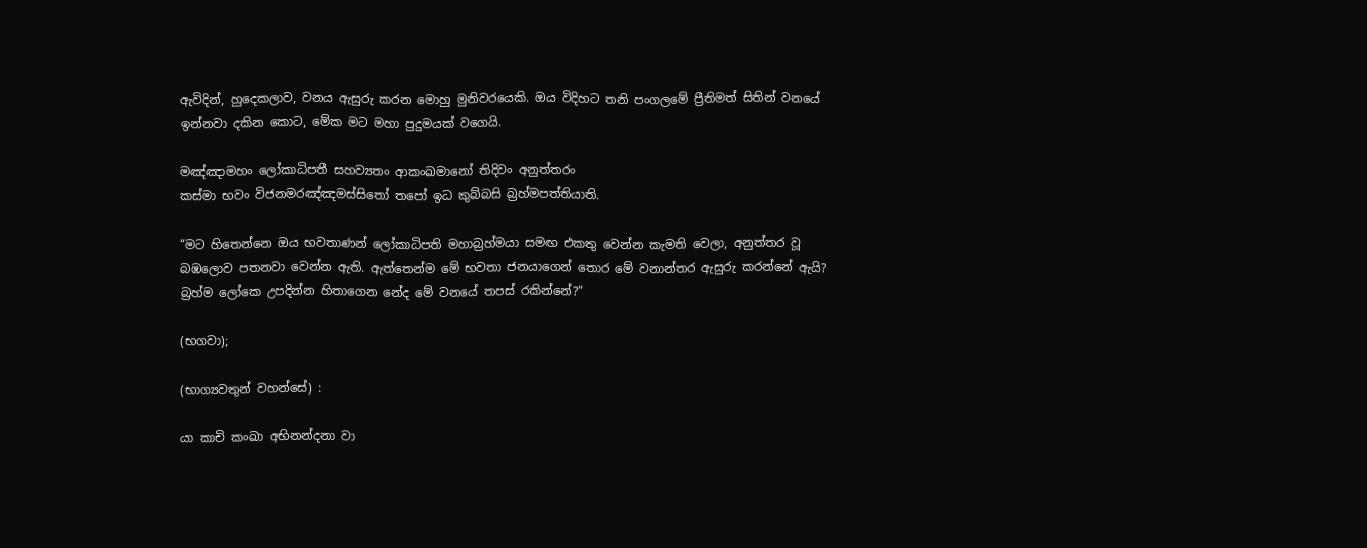ඇවිදින්, හුදෙකලාව, වනය ඇසුරු කරන මොහු මුනිවරයෙකි. ඔය විදිහට තනි පංගලමේ ප්‍රීතිමත් සිතින් වනයේ ඉන්නවා දකින කොට, මේක මට මහා පුදුමයක් වගෙයි.

මඤ්‌ඤාමහං ලෝකාධිපතී සහව්‍යතං ආකංඛමානෝ තිදිවං අනුත්‌තරං
කස්‌මා භවං විජනමරඤ්‌ඤමස්‌සිතෝ තපෝ ඉධ කුබ්‌බසි බ්‍රහ්‌මපත්‌තියාති.

“මට හිතෙන්නෙ ඔය භවතාණන් ලෝකාධිපති මහාබ්‍රහ්මයා සමඟ එකතු වෙන්න කැමති වෙලා, අනුත්තර වූ බඹලොව පතනවා වෙන්න ඇති. ඇත්තෙන්ම මේ භවතා ජනයාගෙන් තොර මේ වනාන්තර ඇසුරු කරන්නේ ඇයි? බ්‍රහ්ම ලෝකෙ උපදින්න හිතාගෙන නේද මේ වනයේ තපස් රකින්නේ?”

(භගවා);

(භාග්‍යවතුන් වහන්සේ) :

යා කාචි කංඛා අභිනන්‌දනා වා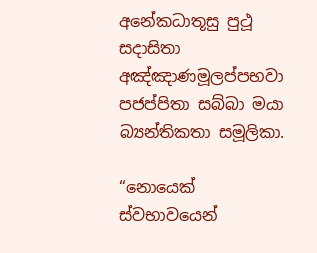අනේකධාතූසු පුථූ සදාසිතා
අඤ්‌ඤාණමූලප්‌පභවා පජප්‌පිතා සබ්‌බා මයා බ්‍යන්‌තිකතා සමූලිකා.

“නොයෙක් ස්වභාවයෙන්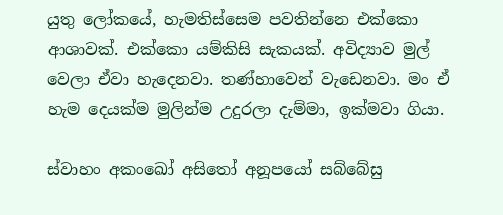යුතු ලෝකයේ, හැමතිස්සෙම පවතින්නෙ එක්කො ආශාවක්. එක්කො යම්කිසි සැකයක්. අවිද්‍යාව මුල් වෙලා ඒවා හැදෙනවා. තණ්හාවෙන් වැඩෙනවා. මං ඒ හැම දෙයක්ම මුලින්ම උදුරලා දැම්මා, ඉක්මවා ගියා.

ස්‌වාහං අකංඛෝ අසිතෝ අනූපයෝ සබ්‌බේසු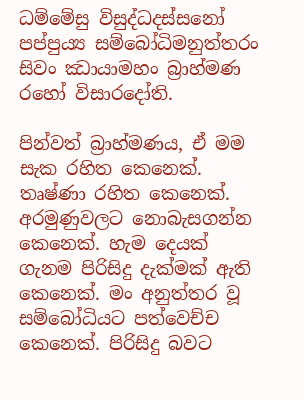ධම්මේසු විසුද්‌ධදස්‌සනෝ
පප්‌පුය්‍ය සම්‌බෝධිමනුත්‌තරං සිවං ඣායාමහං බ්‍රාහ්මණ රහෝ විසාරදෝති.

පින්වත් බ්‍රාහ්මණය, ඒ මම සැක රහිත කෙනෙක්. තෘෂ්ණා රහිත කෙනෙක්. අරමුණුවලට නොබැසගන්න කෙනෙක්. හැම දෙයක් ගැනම පිරිසිදු දැක්මක් ඇති කෙනෙක්. මං අනුත්තර වූ සම්බෝධියට පත්වෙච්ච කෙනෙක්. පිරිසිදු බවට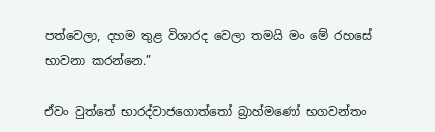පත්වෙලා, දහම තුළ විශාරද වෙලා තමයි මං මේ රහසේ භාවනා කරන්නෙ.”

ඒවං වුත්තේ භාරද්‌වාජගොත්‌තෝ බ්‍රාහ්මණෝ භගවන්‌තං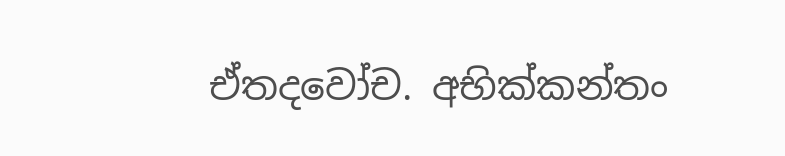ඒතදවෝච. අභික්‌කන්‌තං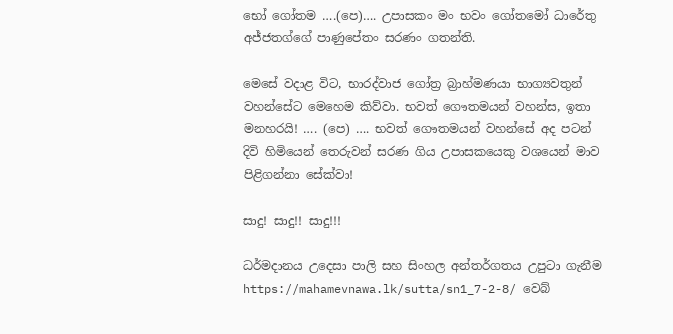භෝ ගෝතම ….(පෙ)…. උපාසකං මං භවං ගෝතමෝ ධාරේතු අජ්‌ජතග්‌ගේ පාණුපේතං සරණං ගතන්‌ති.

මෙසේ වදාළ විට, භාරද්වාජ ගෝත්‍ර බ්‍රාහ්මණයා භාග්‍යවතුන් වහන්සේට මෙහෙම කිව්වා. භවත් ගෞතමයන් වහන්ස, ඉතා මනහරයි! …. (පෙ) …. භවත් ගෞතමයන් වහන්සේ අද පටන් දිවි හිමියෙන් තෙරුවන් සරණ ගිය උපාසකයෙකු වශයෙන් මාව පිළිගන්නා සේක්වා!

සාදු! සාදු!! සාදු!!!

ධර්මදානය උදෙසා පාලි සහ සිංහල අන්තර්ගතය උපුටා ගැනීම https://mahamevnawa.lk/sutta/sn1_7-2-8/ වෙබ්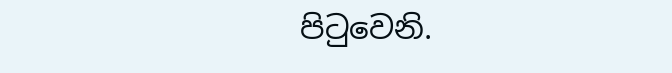පිටුවෙනි.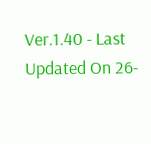Ver.1.40 - Last Updated On 26-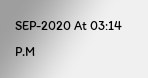SEP-2020 At 03:14 P.M